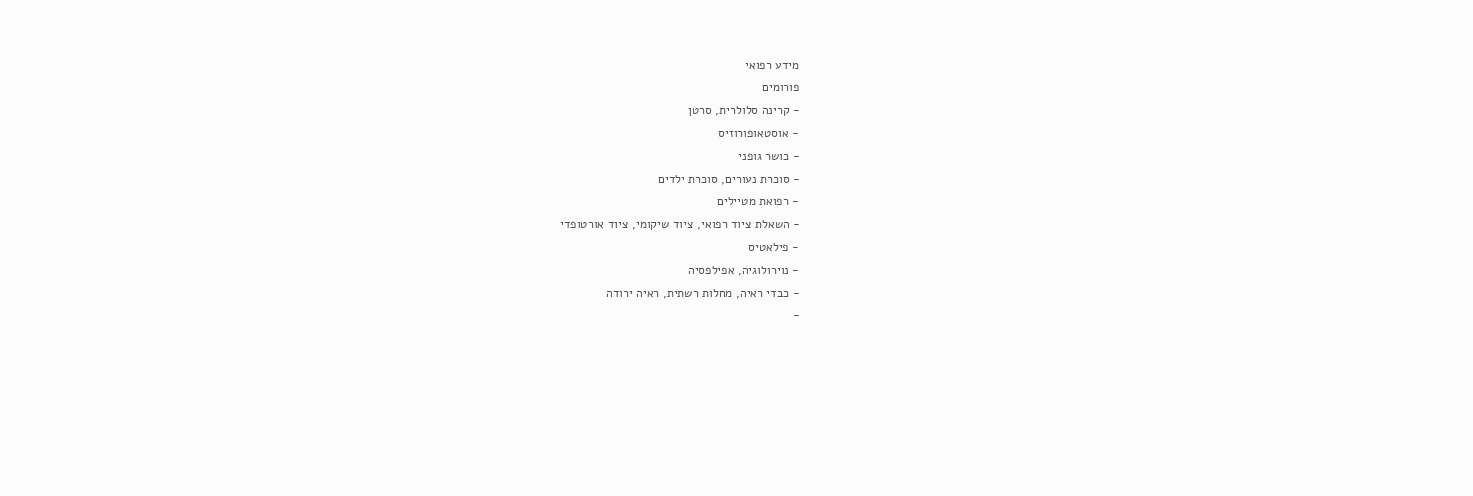מידע רפואי
פורומים
- קרינה סלולרית, סרטן
- אוסטאופורוזיס
- כושר גופני
- סוכרת נעורים, סוכרת ילדים
- רפואת מטיילים
- השאלת ציוד רפואי, ציוד שיקומי, ציוד אורטופדי
- פילאטיס
- נוירולוגיה, אפילפסיה
- כבדי ראיה, מחלות רשתית, ראיה ירודה
-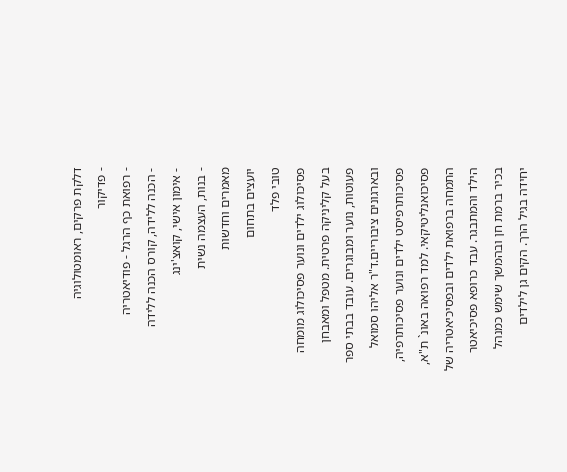דלקת פרקים, ראומטולוגיה
- פדיקור
- רפואת כף הרגל - פודיאטריה
- הכנה ללידה, קורס הכנה ללידה
- אימון אישי, קואצ'ינג
- בנות, העצמה נשית
מאמרים וחדשות
יועצים בתחום
טובי פלד
פסיכולוג ילדים ונוער פסיכולוג מומחה בעל קליניקה פרטית. מטפל ומאבחן פעוטות, נוער ומבוגרים. עובד בבתי ספר ובארגונים ציבוריים.ד"ר אליהו סמואל
פסיכותרפיסט ילדים ונוער פסיכותרפיה, פסיכואנליטיקאי. למד רפואה באונ` ת"א, התמחה ברפואת ילדים ובפסיכיאטריה של הילד והמתבגר. עבד כרופא פסיכיאטר בכיר ברמת חן ובהמשך שימש כמנהל יחידה בגיל הרך. הקים גן לילדים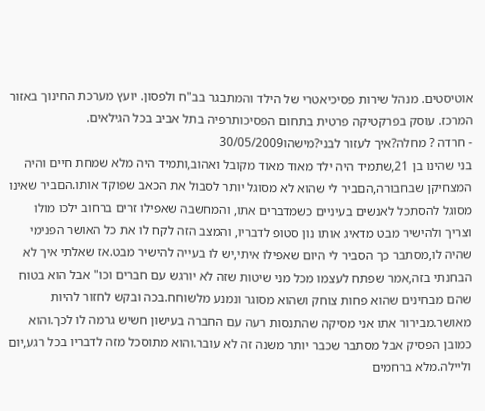אוטיסטים. מנהל שירות פסיכיאטרי של הילד והמתבגר בב"ח ולפסון. יועץ מערכת החינוך באזור המרכז. עוסק בפרקטיקה פרטית בתחום הפסיכותרפיה בתל אביב בכל הגילאים.
- חרדה ? מחלה?איך לעזור לבני?מישהו30/05/2009
בני שהינו בן 21,שתמיד היה ילד מאוד מאוד מקובל ואהוב,ותמיד היה מלא שמחת חיים והיה המצחיקן שבחבורה,הםביר לי שהוא לא מסוגל יותר לסבול את הכאב שפוקד אותו.הםביר שאינו מסוגל להסתכל לאנשים בעיניים כשמדברים אתו, והמחשבה שאפילו זרים ברחוב ילכו מולו וצריך ולהישיר מבט מדאיג אותו נון סטופ לדבריו, והמצב הזה לקח לו את כל האושר הפנימי שהיה לו,מסתבר כך הסביר לי היום שאפילו איתי,יש לו בעייה להישיר מבט.אז שאלתי איך לא הבחנתי בזה,אמר שפתח לעצמו מכל מני שיטות שזה לא יורגש עם חברים וכו" אבל הוא בטוח שהם מבחינים שהוא פחות צוחק ושהוא מסוגר ונמנע מלשוחח.בכה ובקש לחזור להיות מאושר.מבירור אתו אני מסיקה שהתנסות רעה עם החברה בעישון חשיש גרמה לו לכך.והוא כמובן הפסיק אבל מסתבר שכבר יותר משנה זה לא עובר.והוא מתוסכל מזה לדבריו בכל רגע,יום וליילה.מלא ברחמים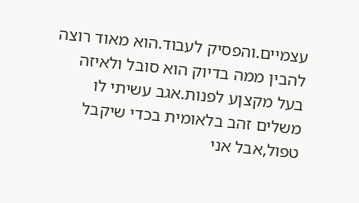עצמיים.והפסיק לעבוד.הוא מאוד רוצה להבין ממה בדיוק הוא סובל ולאיזה בעל מקצןע לפנות.אגב עשיתי לו משלים זהב בלאומית בכדי שיקבל טפול,אבל אני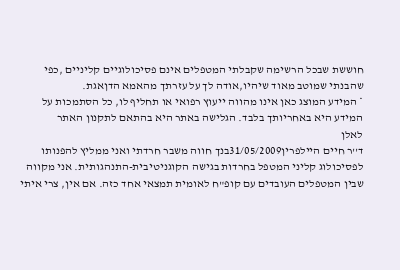חוששת שבכל הרשימה שקבלתי המטפלים אינם פסיכולוגיים קליניים ,כפי שהבנתי שמוטב מאוד שיהיו,אודה לך על עזרתך מהאמא הדןאגת.
* המידע המוצג כאן אינו מהווה ייעוץ רפואי או תחליף לו, כל הסתמכות על המידע היא באחריותך בלבד. הגלישה באתר היא בהתאם לתקנון האתר
לאלן
ד''ר חיים היילפרין31/05/2009בנך חווה משבר חרדתי ואני ממליץ להפנותו לפסיכולוג קליני המטפל בחרדות בגישה הקוגניטיבית-התנהגותית. אני מקווה שבין המטפלים העובדים עם קופ"ח לאומית תמצאי אחד כזה. אם אין, צרי איתי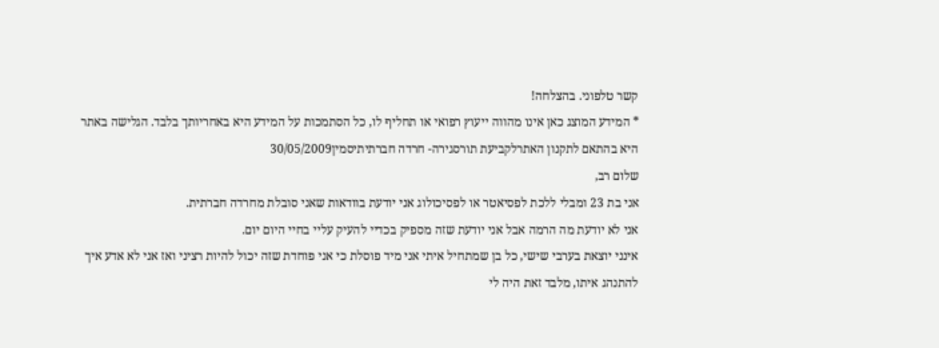קשר טלפוני. בהצלחה!
* המידע המוצג כאן אינו מהווה ייעוץ רפואי או תחליף לו, כל הסתמכות על המידע היא באחריותך בלבד. הגלישה באתר היא בהתאם לתקנון האתרלקביעת תורסגירה- חרדה חברתיתיסמין30/05/2009
שלום רב,
אני בת 23 ומבלי ללכת לפסיאטר או לפסיכולוג אני יודעת בוודאות שאני סובלת מחרדה חברתית.
אני לא יודעת מה הרמה אבל אני יודעת שזה מספיק בכדיי להעיק עליי בחיי היום יום.
אינני יוצאת בערבי שישי, כל בן שמתחיל איתי אני מיד פוסלת כי אני פוחדת שזה יכול להיות רציני ואז אני לא אדע איך להתנהג איתו, מלבד זאת היה לי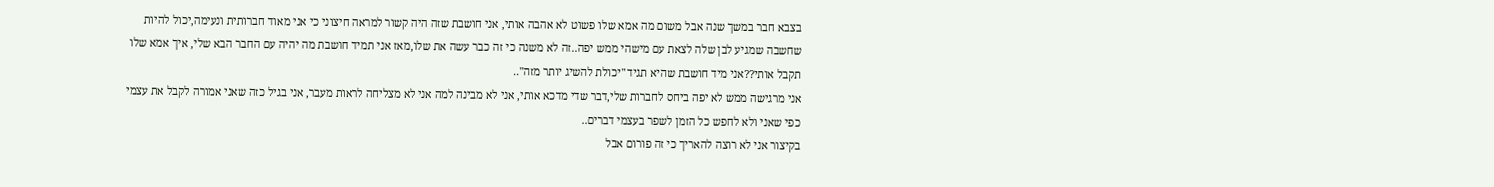בצבא חבר במשך שנה אבל משום מה אמא שלו פשוט לא אהבה אותי, אני חושבת שזה היה קשור למראה חיצוני כי אני מאוד חברותית ונעימה,יכול להיות שחשבה שמגיע לבן שלה לצאת עם מישהי ממש יפה..זה לא משנה כי זה כבר עשה את שלו,מאז אני תמיד חושבת מה יהיה עם החבר הבא שלי, איך אמא שלו תקבל אותי??אני מיד חושבת שהיא תגיד "יכולת להשיג יותר מזה"..
אני מרגישה ממש לא יפה ביחס לחברות שלי,דבר שדי מדכא אותי, אני לא מבינה למה אני לא מצליחה לראות מעבר, אני בגיל כזה שאני אמורה לקבל את עצמי כפי שאני ולא לחפש כל הזמן לשפר בעצמי דברים..
בקיצור אני לא רוצה להאריך כי זה פורום אבל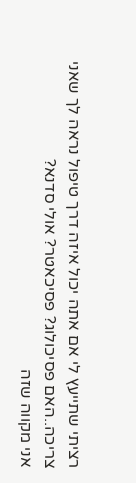רציתי שתייעץ לי אם אתה יכול איזה דרך טיפול נראה לך שאני צריכה..האם פסיכולוג? פסיכאטר? אולי סדנא?
אני מקווה שזה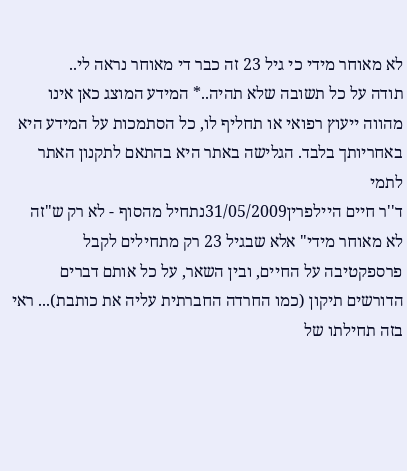לא מאוחר מידי כי גיל 23 זה כבר די מאוחר נראה לי..
תודה על כל תשובה שלא תהיה..* המידע המוצג כאן אינו מהווה ייעוץ רפואי או תחליף לו, כל הסתמכות על המידע היא באחריותך בלבד. הגלישה באתר היא בהתאם לתקנון האתר
לתמי
ד''ר חיים היילפרין31/05/2009נתחיל מהסוף - לא רק ש"זה לא מאוחר מידי" אלא שבגיל 23 רק מתחילים לקבל פרספקטיבה על החיים, ובין השאר, על כל אותם דברים הדורשים תיקון (כמו החרדה החברתית עליה את כותבת)... ראי בזה תחילתו של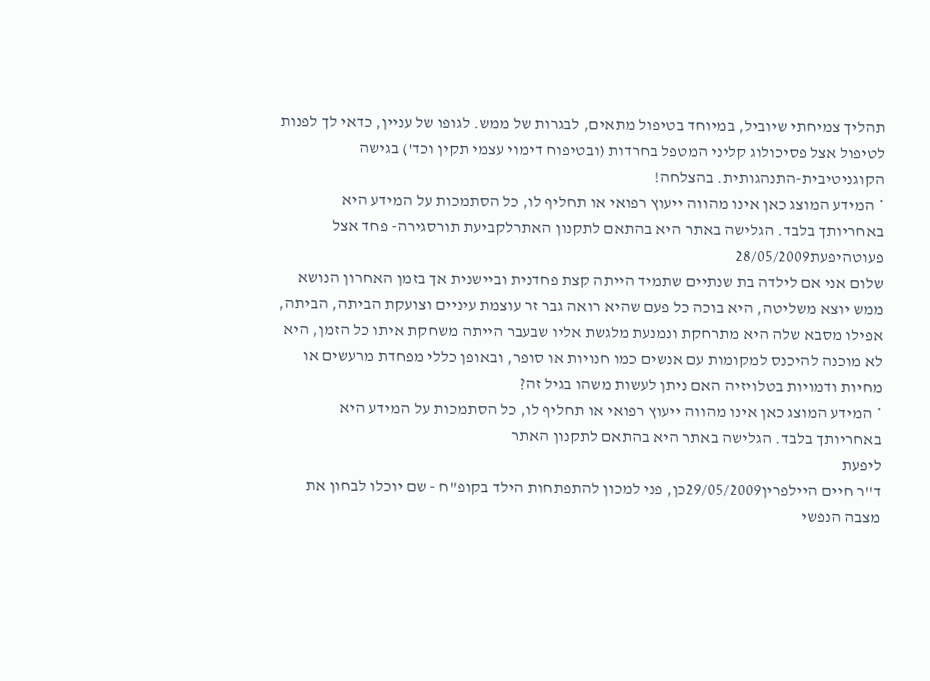תהליך צמיחתי שיוביל, במיוחד בטיפול מתאים, לבגרות של ממש. לגופו של עניין, כדאי לך לפנות לטיפול אצל פסיכולוג קליני המטפל בחרדות (ובטיפוח דימוי עצמי תקין וכד') בגישה הקוגניטיבית-התנהגותית. בהצלחה!
* המידע המוצג כאן אינו מהווה ייעוץ רפואי או תחליף לו, כל הסתמכות על המידע היא באחריותך בלבד. הגלישה באתר היא בהתאם לתקנון האתרלקביעת תורסגירה- פחד אצל פעוטהיפעת28/05/2009
שלום אני אם לילדה בת שנתיים שתמיד הייתה קצת פחדנית וביישנית אך בזמן האחרון הנושא ממש יוצא משליטה, היא בוכה כל פעם שהיא רואה גבר זר עוצמת עיניים וצועקת הביתה, הביתה, אפילו מסבא שלה היא מתרחקת ונמנעת מלגשת אליו שבעבר הייתה משחקת איתו כל הזמן, היא לא מוכנה להיכנס למקומות עם אנשים כמו חנויות או סופר, ובאופן כללי מפחדת מרעשים או מחיות ודמויות בטלויזיה האם ניתן לעשות משהו בגיל זה?
* המידע המוצג כאן אינו מהווה ייעוץ רפואי או תחליף לו, כל הסתמכות על המידע היא באחריותך בלבד. הגלישה באתר היא בהתאם לתקנון האתר
ליפעת
ד''ר חיים היילפרין29/05/2009כן, פני למכון להתפתחות הילד בקופ"ח - שם יוכלו לבחון את מצבה הנפשי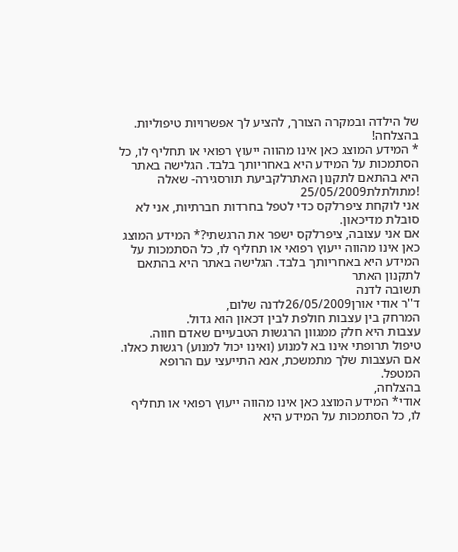של הילדה ובמקרה הצורך, להציע לך אפשרויות טיפוליות. בהצלחה!
* המידע המוצג כאן אינו מהווה ייעוץ רפואי או תחליף לו, כל הסתמכות על המידע היא באחריותך בלבד. הגלישה באתר היא בהתאם לתקנון האתרלקביעת תורסגירה- שאלה !מתולתלת25/05/2009
אני לוקחת ציפרלקס כדי לטפל בחרדות חברתיות, אני לא סובלת מדיכאון.
אם אני עצובה, ציפרלקס ישפר את הרגשתי?* המידע המוצג כאן אינו מהווה ייעוץ רפואי או תחליף לו, כל הסתמכות על המידע היא באחריותך בלבד. הגלישה באתר היא בהתאם לתקנון האתר
תשובה לדנה
ד''ר אודי אורן26/05/2009לדנה שלום,
המרחק בין עצבות חולפת לבין דכאון הוא גדול.
עצבות היא חלק ממגוון הרגשות הטבעיים שאדם חווה.
טיפול תרופתי אינו בא למנוע (ואינו יכול למנוע) רגשות כאלו.
אם העצבות שלך מתמשכת, אנא התייעצי עם הרופא המטפל.
בהצלחה,
אודי* המידע המוצג כאן אינו מהווה ייעוץ רפואי או תחליף לו, כל הסתמכות על המידע היא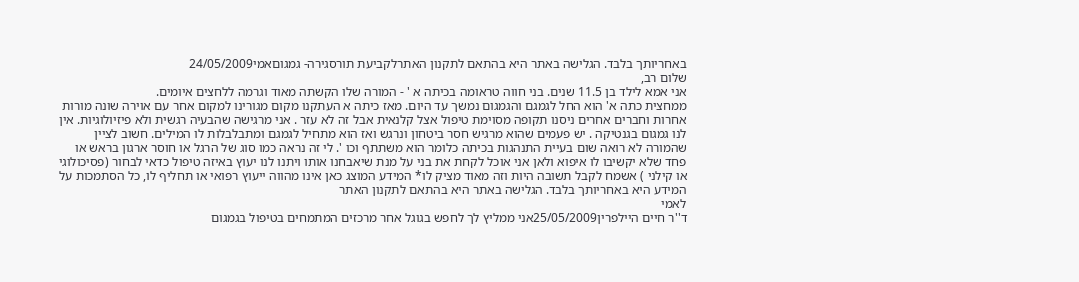באחריותך בלבד. הגלישה באתר היא בהתאם לתקנון האתרלקביעת תורסגירה- גמגוםאמי24/05/2009
שלום רב,
אני אמא לילד בן 11.5 שנים. בני חווה טראומה בכיתה א ' - המורה שלו הקשתה מאוד וגרמה ללחצים איומים.
ממחצית כתה א' הוא החל לגמגם והגמגום נמשך עד היום. מאז כיתה א העתקנו מקום מגורינו למקום אחר עם אוירה שונה מורות אחרות וחברים אחרים ניסנו תקופה מסוימת טיפול אצל קלנאית אבל זה לא עזר . אני מרגישה שהבעיה רגשית ולא פיזיולוגיות. אין לנו גמגום בגנטיקה . יש פעמים שהוא מרגיש חסר ביטחון ונרגש ואז הוא מתחיל לגמגם ומתבלבלות לו המילים. חשוב לציין שהמורה לא רואה שום בעיית התנהגות בכיתה כלומר הוא משתתף וכו '. לי זה נראה כמו סוג של הרגל או חוסר ארגון בראש או פחד שלא יקשיבו לו איפוא ולאן אני אוכל לקחת את בני על מנת שיאבחנו אותו ויתנו לנו יעוץ באיזה טיפול כדאי לבחור (פסיכולוגי או קילני ) אשמח לקבל תשובה היות וזה מאוד מציק לו* המידע המוצג כאן אינו מהווה ייעוץ רפואי או תחליף לו, כל הסתמכות על המידע היא באחריותך בלבד. הגלישה באתר היא בהתאם לתקנון האתר
לאמי
ד''ר חיים היילפרין25/05/2009אני ממליץ לך לחפש בגוגל אחר מרכזים המתמחים בטיפול בגמגום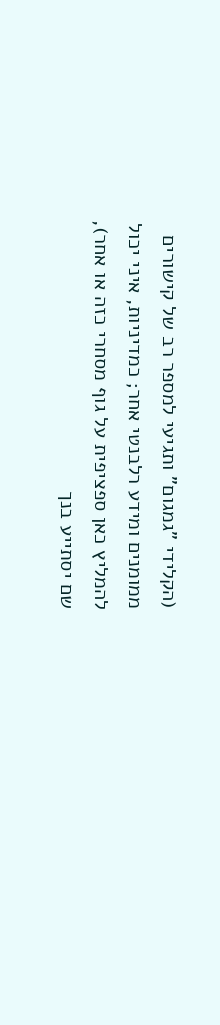(הקלידי "גמגום" ותגיעי למספר רב של קישורים ממומנים ומידע רלבנטי אחר; כמדיניות, איני יכול להמליץ כאן ספציפית על גוף מסחרי כזה או אחר), שם יסתייע בנך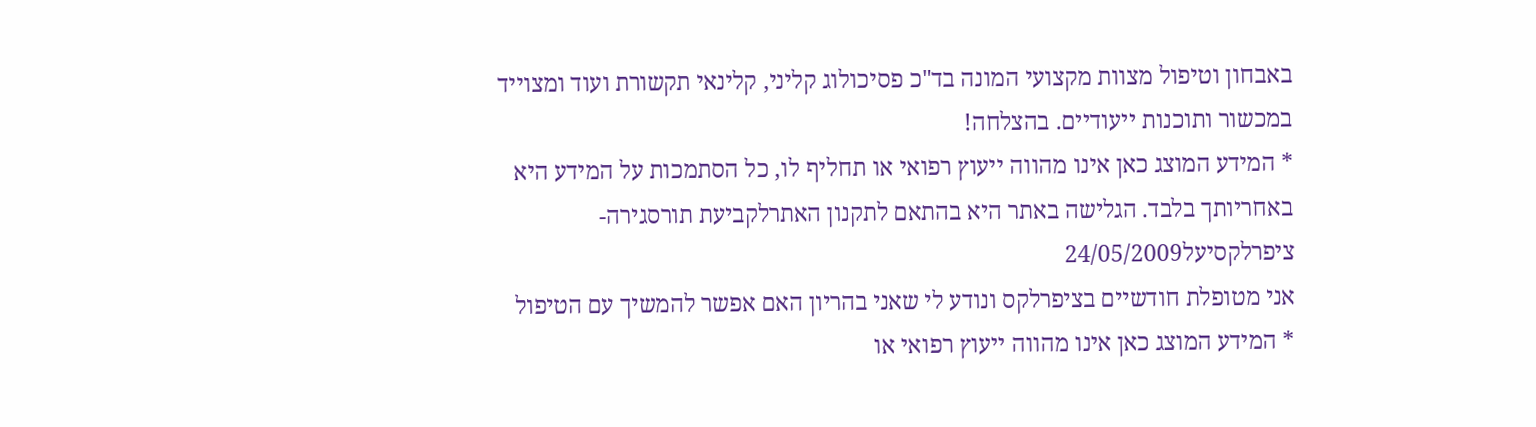באבחון וטיפול מצוות מקצועי המונה בד"כ פסיכולוג קליני, קלינאי תקשורת ועוד ומצוייד במכשור ותוכנות ייעודיים. בהצלחה!
* המידע המוצג כאן אינו מהווה ייעוץ רפואי או תחליף לו, כל הסתמכות על המידע היא באחריותך בלבד. הגלישה באתר היא בהתאם לתקנון האתרלקביעת תורסגירה- ציפרלקסיעל24/05/2009
אני מטופלת חודשיים בציפרלקס ונודע לי שאני בהריון האם אפשר להמשיך עם הטיפול
* המידע המוצג כאן אינו מהווה ייעוץ רפואי או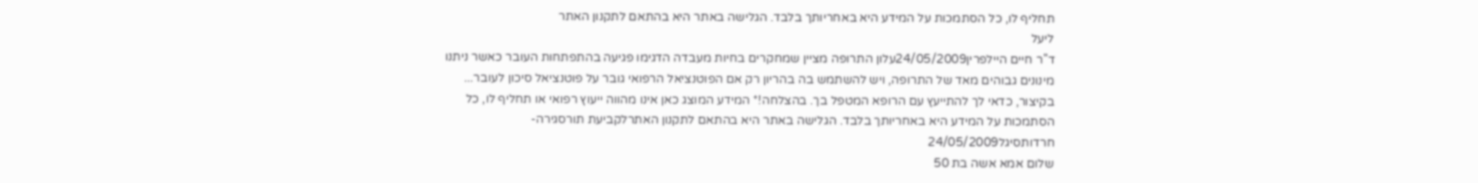תחליף לו, כל הסתמכות על המידע היא באחריותך בלבד. הגלישה באתר היא בהתאם לתקנון האתר
ליעל
ד''ר חיים היילפרין24/05/2009עלון התרופה מציין שמחקרים בחיות מעבדה הדגימו פגיעה בהתפתחות העובר כאשר ניתנו
מינונים גבוהים מאד של התרופה, ויש להשתמש בה בהריון רק אם הפוטנציאל הרפואי גובר על פוטנציאל סיכון לעובר... בקיצור, כדאי לך להתייעץ עם הרופא המטפל בך. בהצלחה!* המידע המוצג כאן אינו מהווה ייעוץ רפואי או תחליף לו, כל הסתמכות על המידע היא באחריותך בלבד. הגלישה באתר היא בהתאם לתקנון האתרלקביעת תורסגירה- חרדותסיגל24/05/2009
שלום אמא אשה בת 50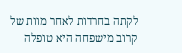לקתה בחרדות לאחר מוות של קרוב מישפחה היא טופלה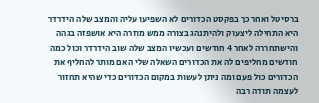ברסיטל ואחר כך בפקסט הכדורים לא השפיעו עליה והמצב שלה הידרדר היא התחילה ליצעוק ולהיתנהג בצורה ממש מוזרה היא אושפזה בגהה והישתחררה לאחר 4 חודשים ועכשיו המצב שלה שוב הידרדר וכול כמה חודשים מחליפים לה את הכדורים השאלה שלי האם מותר להחליף את הכדורים כול פעם ומה ניתן לעשות במקום הכדורים כדי שהיא תחזור לעצמה תודה רבה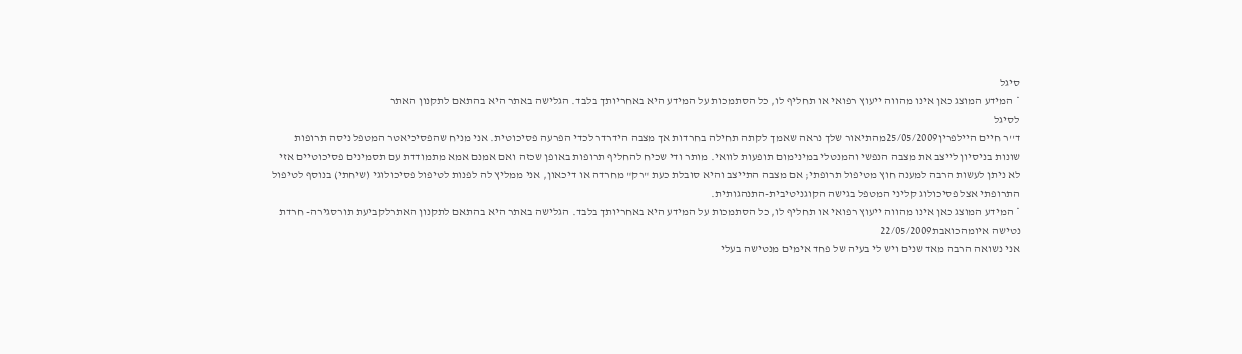סיגל
* המידע המוצג כאן אינו מהווה ייעוץ רפואי או תחליף לו, כל הסתמכות על המידע היא באחריותך בלבד. הגלישה באתר היא בהתאם לתקנון האתר
לסיגל
ד''ר חיים היילפרין25/05/2009מהתיאור שלך נראה שאמך לקתה תחילה בחרדות אך מצבה הידרדר לכדי הפרעה פסיכוטית. אני מניח שהפסיכיאטר המטפל ניסה תרופות שונות בניסיון לייצב את מצבה הנפשי והמנטלי במינימום תופעות לוואי. מותר ודי שכיח להחליף תרופות באופן שכזה ואם אמנם אמא מתמודדת עם תסמינים פסיכוטיים אזי לא ניתן לעשות הרבה למענה חוץ מטיפול תרופתי; אם מצבה התייצב והיא סובלת כעת "רק" מחרדה או דיכאון, אני ממליץ לה לפנות לטיפול פסיכולוגי (שיחתי) בנוסף לטיפול התרופתי אצל פסיכולוג קליני המטפל בגישה הקוגניטיבית-התנהגותית.
* המידע המוצג כאן אינו מהווה ייעוץ רפואי או תחליף לו, כל הסתמכות על המידע היא באחריותך בלבד. הגלישה באתר היא בהתאם לתקנון האתרלקביעת תורסגירה- חרדת נטישה איומהכואבת22/05/2009
אני נשואה הרבה מאד שנים ויש לי בעיה של פחד אימים מנטישה בעלי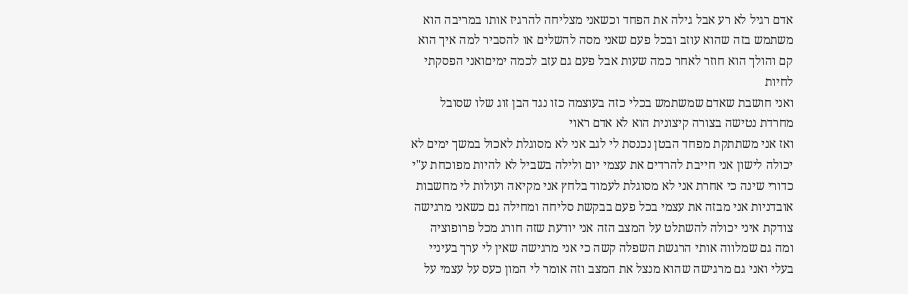אדם רגיל לא רע אבל גילה את הפחד וכשאני מצליחה להרגיז אותו במריבה הוא משתמש בזה שהוא עוזב ובכל פעם שאני מסה להשלים או להסביר למה איך הוא קם והולך הוא חוזר לאחר כמה שעות אבל פעם גם עזב לכמה ימיםואני הפסקתי לחיות
ואני חושבת שאדם שמשתמש בכלי כזה בעוצמה כזו נגד הבן זוג שלו שסובל מחרדת נטישה בצורה קיצונית הוא לא אדם ראוי
ואז אני משתתקת מפחד הבטן נכנסת לי לגב אני לא מסוגלת לאכול במשך ימים לא יכולה לישון אני חייבת להרדים את עצמי יום ולילה בשביל לא להיות מפוכחת ע"י כדורי שינה כי אחרת אני לא מסוגלת לעמוד בלחץ אני מקיאה ועולות לי מחשבות אובדניות אני מבזה את עצמי בכל פעם בבקשת סליחה ומחילה גם כשאני מרגישה צודקת איני יכולה להשתלט על המצב הזה אני יודעת שזה חורג מכל פרופוציה ומה גם שמלווה אותי הרגשת השפלה קשה כי אני מרגישה שאין לי ערך בעיניי בעלי ואני גם מרגישה שהוא מנצל את המצב וזה אומר לי המון כעס על עצמי על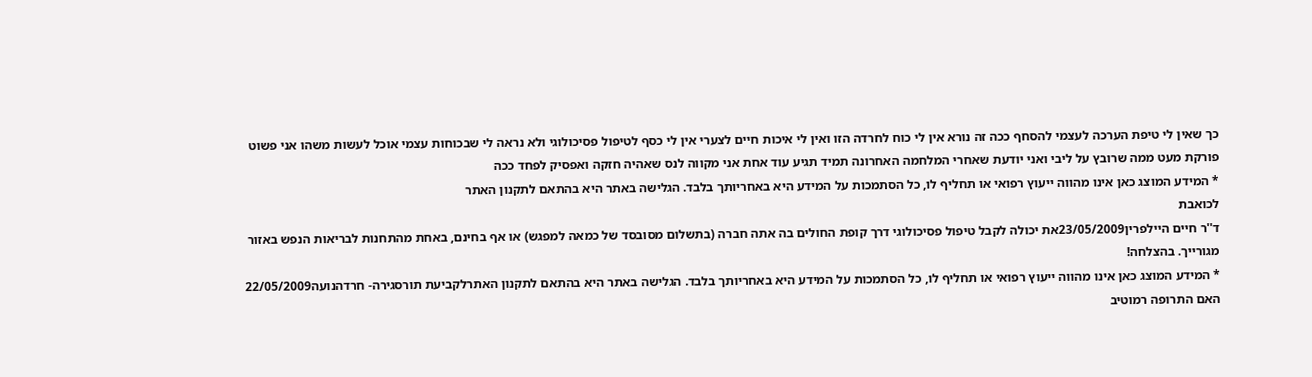כך שאין לי טיפת הערכה לעצמי להסחף ככה זה נורא אין לי כוח לחרדה הזו ואין לי איכות חיים לצערי אין לי כסף לטיפול פסיכולוגי ולא נראה לי שבכוחות עצמי אוכל לעשות משהו אני פשוט פורקת מעט ממה שרובץ על ליבי ואני יודעת שאחרי המלחמה האחרונה תמיד תגיע עוד אחת אני מקווה לנס שאהיה חזקה ואפסיק לפחד ככה
* המידע המוצג כאן אינו מהווה ייעוץ רפואי או תחליף לו, כל הסתמכות על המידע היא באחריותך בלבד. הגלישה באתר היא בהתאם לתקנון האתר
לכואבת
ד''ר חיים היילפרין23/05/2009את יכולה לקבל טיפול פסיכולוגי דרך קופת החולים בה אתה חברה (בתשלום מסובסד של כמאה למפגש) או אף בחינם, באחת מהתחנות לבריאות הנפש באזור מגורייך. בהצלחה!
* המידע המוצג כאן אינו מהווה ייעוץ רפואי או תחליף לו, כל הסתמכות על המידע היא באחריותך בלבד. הגלישה באתר היא בהתאם לתקנון האתרלקביעת תורסגירה- חרדהנועה22/05/2009
האם התרופה רמוטיב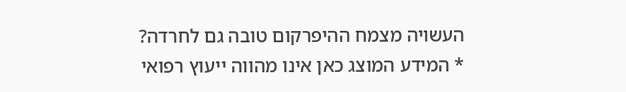העשויה מצמח ההיפרקום טובה גם לחרדה?
* המידע המוצג כאן אינו מהווה ייעוץ רפואי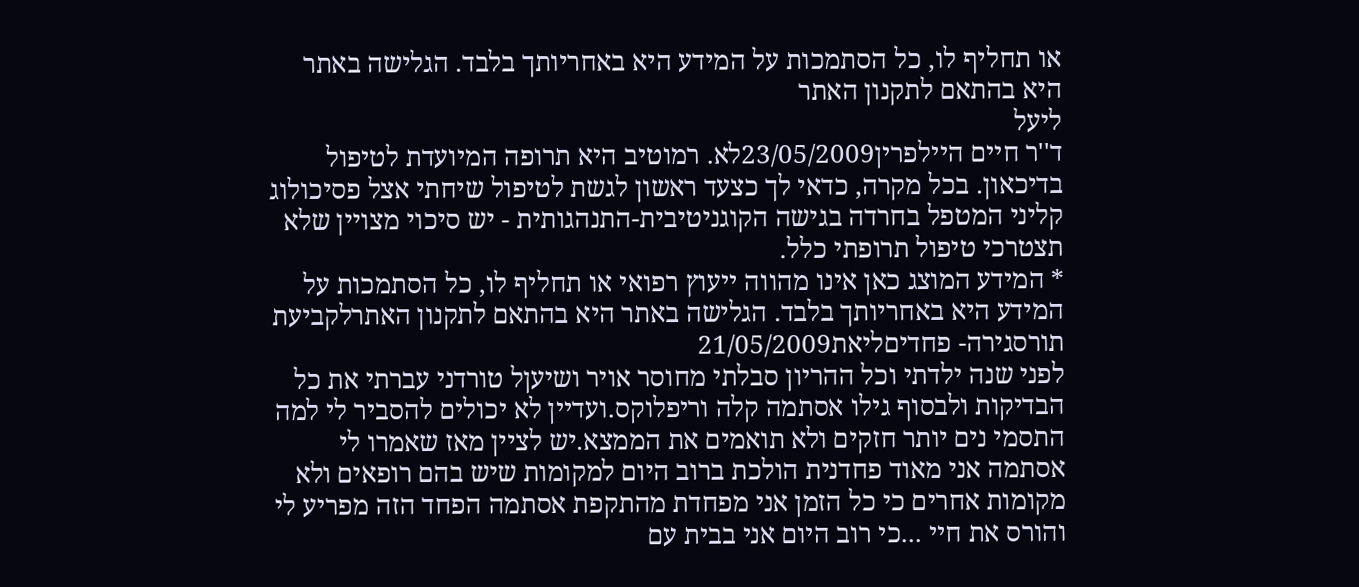או תחליף לו, כל הסתמכות על המידע היא באחריותך בלבד. הגלישה באתר היא בהתאם לתקנון האתר
ליעל
ד''ר חיים היילפרין23/05/2009לא. רמוטיב היא תרופה המיועדת לטיפול בדיכאון. בכל מקרה, כדאי לך כצעד ראשון לגשת לטיפול שיחתי אצל פסיכולוג קליני המטפל בחרדה בגישה הקוגניטיבית-התנהגותית - יש סיכוי מצויין שלא תצטרכי טיפול תרופתי כלל.
* המידע המוצג כאן אינו מהווה ייעוץ רפואי או תחליף לו, כל הסתמכות על המידע היא באחריותך בלבד. הגלישה באתר היא בהתאם לתקנון האתרלקביעת תורסגירה- פחדיםליאת21/05/2009
לפני שנה ילדתי וכל ההריון סבלתי מחוסר אויר ושיעןל טורדני עברתי את כל הבדיקות ולבסוף גילו אסתמה קלה וריפלוקס.ועדיין לא יכולים להסביר לי למה התסמי נים יותר חזקים ולא תואמים את הממצא.יש לציין מאז שאמרו לי אסתמה אני מאוד פחדנית הולכת ברוב היום למקומות שיש בהם רופאים ולא מקומות אחרים כי כל הזמן אני מפחדת מהתקפת אסתמה הפחד הזה מפריע לי והורס את חיי ...כי רוב היום אני בבית עם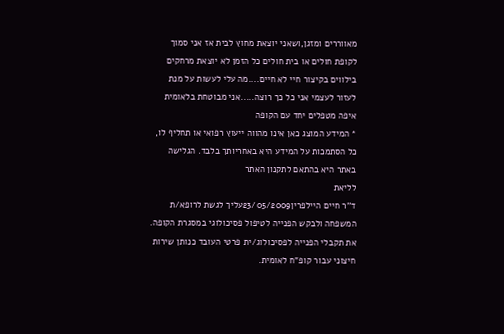מאווררים ומזגן,ושאני יוצאת מחוץ לבית אז אני סמוך לקופת חולים או בית חולים כל הזמן לא יוצאת מרחקים בילווים בקיצור חיי לא חיים....מה עלי לעשות על מנת לעזור לעצמי אני כל כך רוצה.....אני מבוטחת בלאומית איפה מטפלים יחד עם הקופה
* המידע המוצג כאן אינו מהווה ייעוץ רפואי או תחליף לו, כל הסתמכות על המידע היא באחריותך בלבד. הגלישה באתר היא בהתאם לתקנון האתר
לליאת
ד''ר חיים היילפרין23/05/2009עליך לגשת לרופא/ת המשפחה ולבקש הפנייה לטיפול פסיכולוגי במסגרת הקופה. את תקבלי הפנייה לפסיכולוג/ית פרטי העובד כנותן שירות חיצוני עבור קופ"ח לאומית.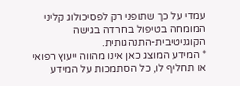עמדי על כך שתופני רק לפסיכולוג קליני המומחה בטיפול בחרדה בגישה הקוגניטיבית-התנהגותית.
* המידע המוצג כאן אינו מהווה ייעוץ רפואי או תחליף לו, כל הסתמכות על המידע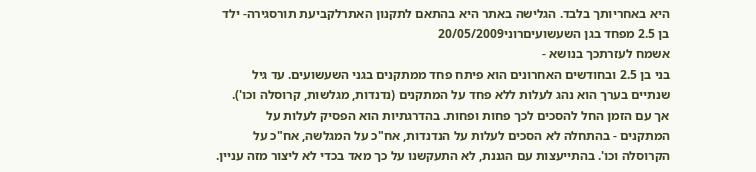היא באחריותך בלבד. הגלישה באתר היא בהתאם לתקנון האתרלקביעת תורסגירה- ילד בן 2.5 מפחד בגן השעשועיםרוני20/05/2009
אשמח לעזרתכך בנושא -
בני בן 2.5 ובחודשים האחרונים הוא פיתח פחד ממתקנים בגני השעשועים. עד גיל שנתיים בערך הוא נהג לעלות ללא פחד על המתקנים (נדנדות, מגלשות, קרוסלה וכו'). אך עם הזמן החל להסכים לכך פחות ופחות. בהדרגתיות הוא הפסיק לעלות על המתקנים - בהתחלה לא הסכים לעלות על הנדנדות, אח"כ על המגלשה, אח"כ על הקרוסלה וכו'. בהתייעצות עם הגננת, לא התעקשנו על כך מאד בכדי לא ליצור מזה עניין.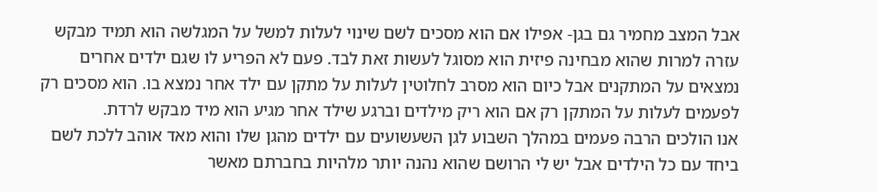אבל המצב מחמיר גם בגן- אפילו אם הוא מסכים לשם שינוי לעלות למשל על המגלשה הוא תמיד מבקש עזרה למרות שהוא מבחינה פיזית הוא מסוגל לעשות זאת לבד. פעם לא הפריע לו שגם ילדים אחרים נמצאים על המתקנים אבל כיום הוא מסרב לחלוטין לעלות על מתקן עם ילד אחר נמצא בו. הוא מסכים רק לפעמים לעלות על המתקן רק אם הוא ריק מילדים וברגע שילד אחר מגיע הוא מיד מבקש לרדת.
אנו הולכים הרבה פעמים במהלך השבוע לגן השעשועים עם ילדים מהגן שלו והוא מאד אוהב ללכת לשם ביחד עם כל הילדים אבל יש לי הרושם שהוא נהנה יותר מלהיות בחברתם מאשר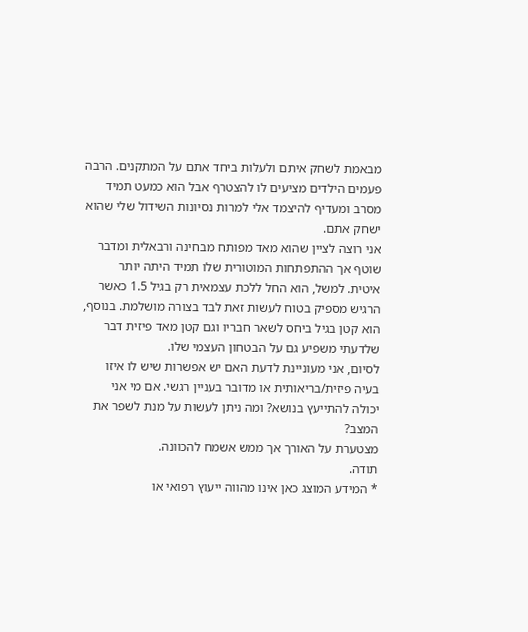מבאמת לשחק איתם ולעלות ביחד אתם על המתקנים. הרבה פעמים הילדים מציעים לו להצטרף אבל הוא כמעט תמיד מסרב ומעדיף להיצמד אלי למרות נסיונות השידול שלי שהוא ישחק אתם.
אני רוצה לציין שהוא מאד מפותח מבחינה ורבאלית ומדבר שוטף אך ההתפתחות המוטורית שלו תמיד היתה יותר איטית. למשל, הוא החל ללכת עצמאית רק בגיל 1.5 כאשר הרגיש מספיק בטוח לעשות זאת לבד בצורה מושלמת. בנוסף, הוא קטן בגיל ביחס לשאר חבריו וגם קטן מאד פיזית דבר שלדעתי משפיע גם על הבטחון העצמי שלו.
לסיום, אני מעוניינת לדעת האם יש אפשרות שיש לו איזו בעיה פיזית/בריאותית או מדובר בעניין רגשי. אם מי אני יכולה להתייעץ בנושא? ומה ניתן לעשות על מנת לשפר את המצב?
מצטערת על האורך אך ממש אשמח להכוונה.
תודה.
* המידע המוצג כאן אינו מהווה ייעוץ רפואי או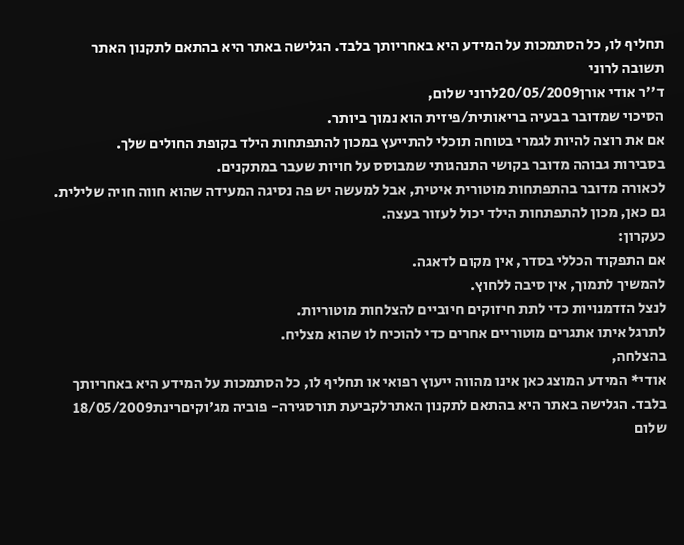תחליף לו, כל הסתמכות על המידע היא באחריותך בלבד. הגלישה באתר היא בהתאם לתקנון האתר
תשובה לרוני
ד''ר אודי אורן20/05/2009לרוני שלום,
הסיכוי שמדובר בבעיה בריאותית/פיזית הוא נמוך ביותר.
אם את רוצה להיות לגמרי בטוחה תוכלי להתייעץ במכון להתפתחות הילד בקופת החולים שלך.
בסבירות גבוהה מדובר בקושי התנהגותי שמבוסס על חויות שעבר במתקנים.
לכאורה מדובר בהתפתחות מוטורית איטית, אבל למעשה יש פה נסיגה המעידה שהוא חווה חויה שלילית.
גם כאן, מכון להתפתחות הילד יכול לעזור בעצה.
כעקרון:
אם התפקוד הכללי בסדר, אין מקום לדאגה.
להמשיך לתמוך, אין סיבה ללחוץ.
לנצל הזדמנויות כדי לתת חיזוקים חיוביים להצלחות מוטוריות.
לתרגל איתו אתגרים מוטוריים אחרים כדי להוכיח לו שהוא מצליח.
בהצלחה,
אודי* המידע המוצג כאן אינו מהווה ייעוץ רפואי או תחליף לו, כל הסתמכות על המידע היא באחריותך בלבד. הגלישה באתר היא בהתאם לתקנון האתרלקביעת תורסגירה- פוביה מג'וקיםרינת18/05/2009
שלום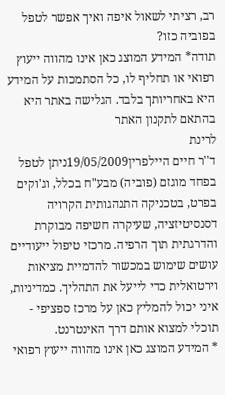רב, רציתי לשאול איפה ואיך אפשר לטפל בפוביה כזו?
תודה* המידע המוצג כאן אינו מהווה ייעוץ רפואי או תחליף לו, כל הסתמכות על המידע היא באחריותך בלבד. הגלישה באתר היא בהתאם לתקנון האתר
לרינת
ד''ר חיים היילפרין19/05/2009ניתן לטפל בפחד מוגזם (פוביה) מבע"ח בכלל, וג'וקים בפרט, בטכניקה התנהגותית הקרויה דסנסיטיזציה, שעיקרה חשיפה מבוקרת והדרגתית תוך הרפיה. מרכזי טיפול ייעודיים עושים שימוש במכשור להדמיית מציאות וירטואלית כדי לייעל את התהליך. כמדיניות, איני יכול להמליץ כאן על מרכז ספציפי - תוכלי למצוא אותם דרך האינטרנט.
* המידע המוצג כאן אינו מהווה ייעוץ רפואי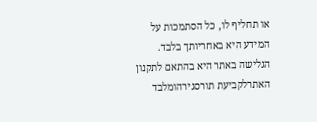או תחליף לו, כל הסתמכות על המידע היא באחריותך בלבד. הגלישה באתר היא בהתאם לתקנון האתרלקביעת תורסגירהומלבד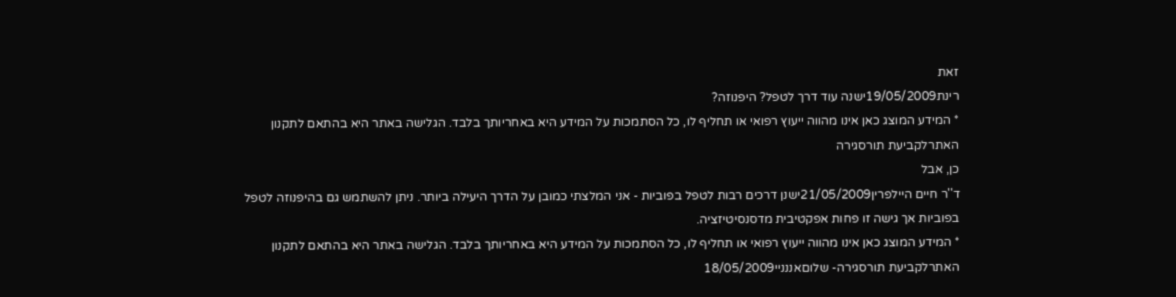זאת
רינת19/05/2009ישנה עוד דרך לטפל? היפנוזה?
* המידע המוצג כאן אינו מהווה ייעוץ רפואי או תחליף לו, כל הסתמכות על המידע היא באחריותך בלבד. הגלישה באתר היא בהתאם לתקנון האתרלקביעת תורסגירה
כן, אבל
ד''ר חיים היילפרין21/05/2009ישנן דרכים רבות לטפל בפוביות - אני המלצתי כמובן על הדרך היעילה ביותר. ניתן להשתמש גם בהיפנוזה לטפל בפוביות אך גישה זו פחות אפקטיבית מדסנסיטיזציה.
* המידע המוצג כאן אינו מהווה ייעוץ רפואי או תחליף לו, כל הסתמכות על המידע היא באחריותך בלבד. הגלישה באתר היא בהתאם לתקנון האתרלקביעת תורסגירה- שלוםאננניי18/05/2009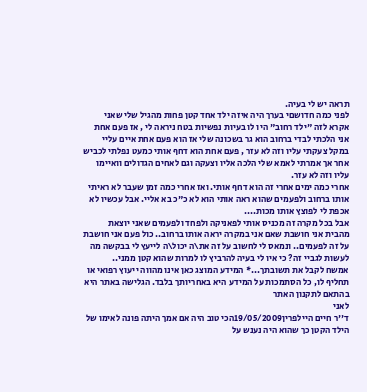תראה יש לי בעיה.
לפני כמה חדושםי בערך היה איזה ילד אחד קטן פחות מהגיל שלי שאני אקרא לזה "ילד רחוב" היו לו בעיות נפשיות בטח ניראה לי , אז פעם אחת אני הלכתי לבדי ברחוב הוא גר בשכונה שלי אז הוא פעם אחת איים עליי במקל צעקתי עליו וזה לא עזר , פעם אחת הוא דחף אותי כמעט נפלתי לכביש אחר אך אמרתי לאמא שלי הלכה אליו וצעקה וגם לאחים הגדולים וואיימו עליו וזה לא עזר.
אחרי כמה ימים אחרי זה הוא דחף אותי. ואז אחרי כמה זמן שעבר לא ראיתי אותו ברחוב ולפעמים שהוא ראה אותי הוא לא כ"כ בא אליי. אבל עכשיו לא אכפת לי לפוצץ אותו מכות....
אבל בכל מקרה זה מכניס אותי לפאניקה ולפחד ולפעמים שאני יוצאת מהבית אני חושבת שאם אני במקרה יראה אותו ברחוב.. כול פעם אני חושבת על זה לפעמים.. ונמאס לי לחשוב על זה את\ה יכול\ה לייעץ לי בבקשה מה לעשות לגביי זה? כי איו לי בעיה להרביץ לו למרות שהוא קטן ממני..
אמשח לקבל את תשובתך...* המידע המוצג כאן אינו מהווה ייעוץ רפואי או תחליף לו, כל הסתמכות על המידע היא באחריותך בלבד. הגלישה באתר היא בהתאם לתקנון האתר
לאני
ד''ר חיים היילפרין19/05/2009הכי טוב היה אם אמך היתה פונה לאימו של הילד הקטן כך שהוא היה נענש על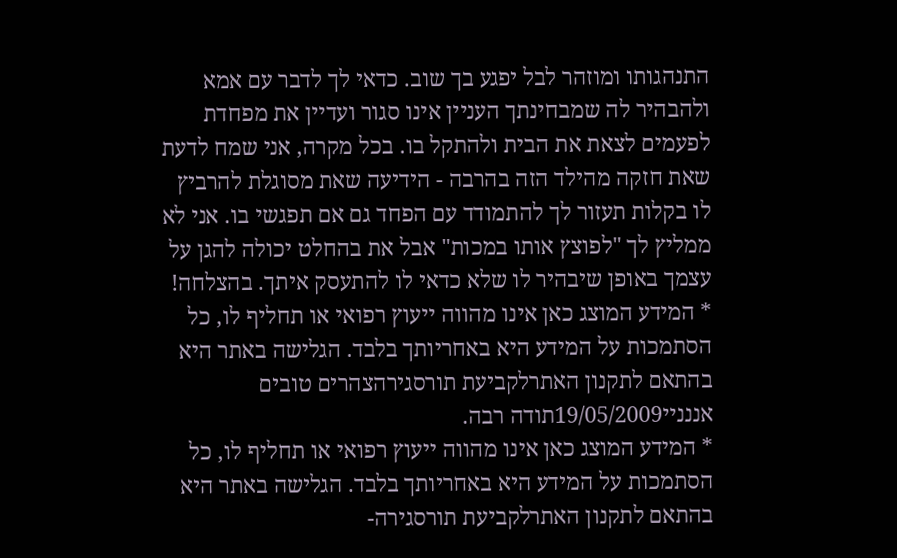התנהגותו ומוזהר לבל יפגע בך שוב. כדאי לך לדבר עם אמא ולהבהיר לה שמבחינתך העניין אינו סגור ועדיין את מפחדת לפעמים לצאת את הבית ולהתקל בו. בכל מקרה, אני שמח לדעת שאת חזקה מהילד הזה בהרבה - הידיעה שאת מסוגלת להרביץ לו בקלות תעזור לך להתמודד עם הפחד גם אם תפגשי בו. אני לא ממליץ לך "לפוצץ אותו במכות" אבל את בהחלט יכולה להגן על עצמך באופן שיבהיר לו שלא כדאי לו להתעסק איתך. בהצלחה!
* המידע המוצג כאן אינו מהווה ייעוץ רפואי או תחליף לו, כל הסתמכות על המידע היא באחריותך בלבד. הגלישה באתר היא בהתאם לתקנון האתרלקביעת תורסגירהצהרים טובים
אננניי19/05/2009תודה רבה.
* המידע המוצג כאן אינו מהווה ייעוץ רפואי או תחליף לו, כל הסתמכות על המידע היא באחריותך בלבד. הגלישה באתר היא בהתאם לתקנון האתרלקביעת תורסגירה-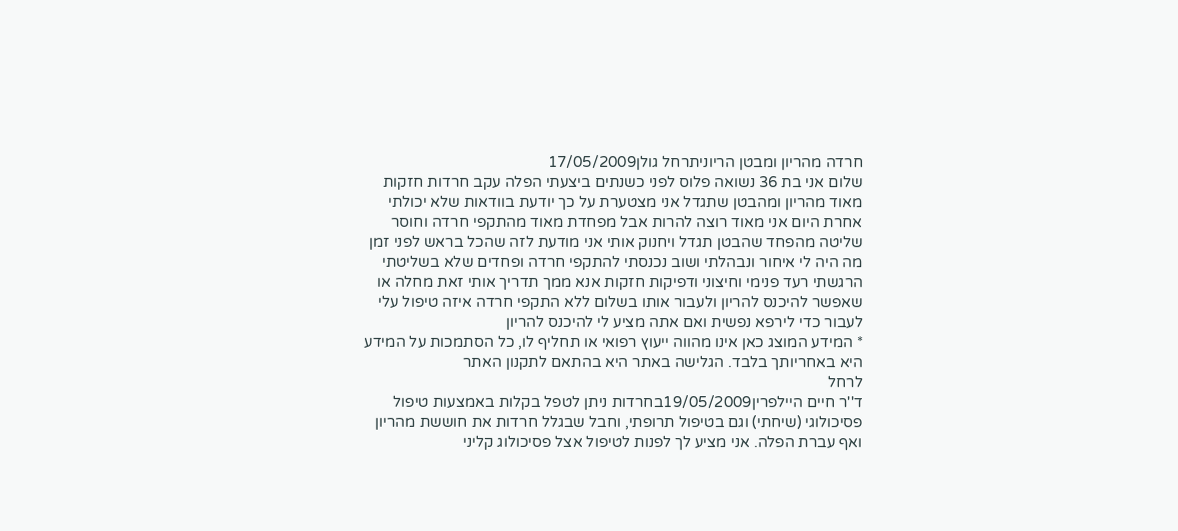חרדה מהריון ומבטן הריוניתרחל גולן17/05/2009
שלום אני בת 36 נשואה פלוס לפני כשנתים ביצעתי הפלה עקב חרדות חזקות מאוד מהריון ומהבטן שתגדל אני מצטערת על כך יודעת בוודאות שלא יכולתי אחרת היום אני מאוד רוצה להרות אבל מפחדת מאוד מהתקפי חרדה וחוסר שליטה מהפחד שהבטן תגדל ויחנוק אותי אני מודעת לזה שהכל בראש לפני זמן מה היה לי איחור ונבהלתי ושוב נכנסתי להתקפי חרדה ופחדים שלא בשליטתי הרגשתי רעד פנימי וחיצוני ודפיקות חזקות אנא ממך תדריך אותי זאת מחלה או שאפשר להיכנס להריון ולעבור אותו בשלום ללא התקפי חרדה איזה טיפול עלי לעבור כדי לירפא נפשית ואם אתה מציע לי להיכנס להריון
* המידע המוצג כאן אינו מהווה ייעוץ רפואי או תחליף לו, כל הסתמכות על המידע היא באחריותך בלבד. הגלישה באתר היא בהתאם לתקנון האתר
לרחל
ד''ר חיים היילפרין19/05/2009בחרדות ניתן לטפל בקלות באמצעות טיפול פסיכולוגי (שיחתי) וגם בטיפול תרופתי, וחבל שבגלל חרדות את חוששת מהריון ואף עברת הפלה. אני מציע לך לפנות לטיפול אצל פסיכולוג קליני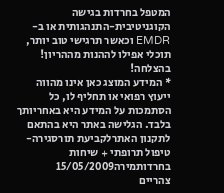המטפל בחרדות בגישה הקוגניטיבית-התנהגותית או ב-EMDR וכאשר תרגישי טוב יותר, תוכלי אפילו לההנות מההריון! בהצלחה!
* המידע המוצג כאן אינו מהווה ייעוץ רפואי או תחליף לו, כל הסתמכות על המידע היא באחריותך בלבד. הגלישה באתר היא בהתאם לתקנון האתרלקביעת תורסגירה- טיפול תרופתי + שיחות בחרדותמירה15/05/2009
צהריים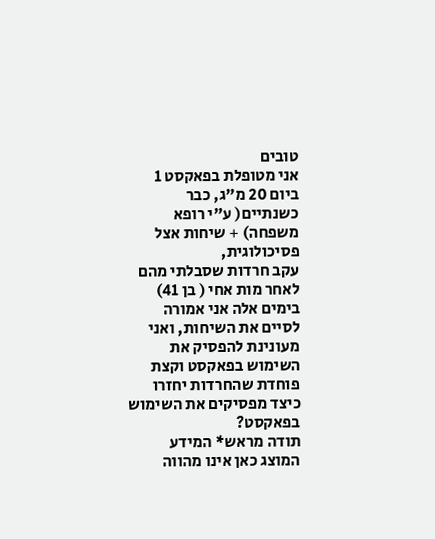טובים
אני מטופלת בפאקסט 1 ביום 20 מ"ג, כבר כשנתיים( ע"י רופא משפחה) + שיחות אצל פסיכולוגית,
עקב חרדות שסבלתי מהם לאחר מות אחי ( בן 41)
בימים אלה אני אמורה לסיים את השיחות, ואני מעונינת להפסיק את השימוש בפאקסט וקצת פוחדת שהחרדות יחזרו כיצד מפסיקים את השימוש בפאקסט?
תודה מראש* המידע המוצג כאן אינו מהווה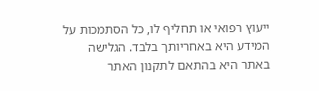ייעוץ רפואי או תחליף לו, כל הסתמכות על המידע היא באחריותך בלבד. הגלישה באתר היא בהתאם לתקנון האתר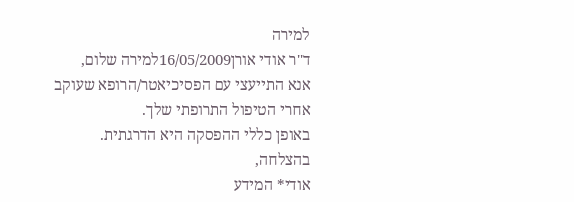למירה
ד''ר אודי אורן16/05/2009למירה שלום,
אנא התייעצי עם הפסיכיאטר/הרופא שעוקב אחרי הטיפול התרופתי שלך.
באופן כללי ההפסקה היא הדרגתית.
בהצלחה,
אודי* המידע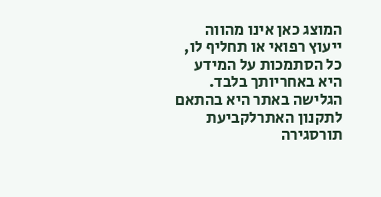המוצג כאן אינו מהווה ייעוץ רפואי או תחליף לו, כל הסתמכות על המידע היא באחריותך בלבד. הגלישה באתר היא בהתאם לתקנון האתרלקביעת תורסגירה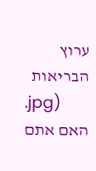ערוץ הבריאות
.jpg)
האם אתם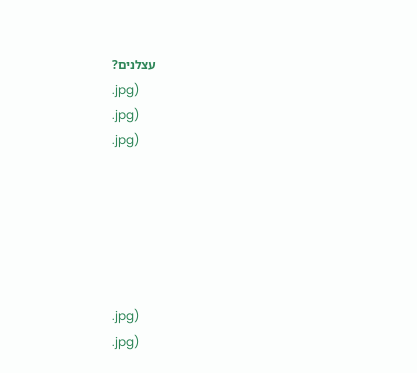עצלנים?
.jpg)
.jpg)
.jpg)






.jpg)
.jpg)